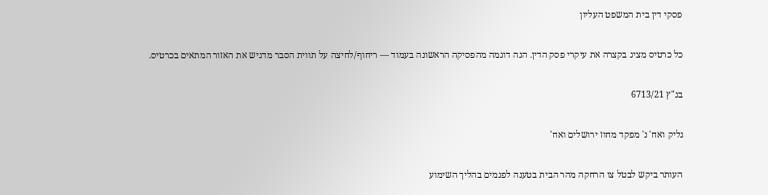פסקי דין בית המשפט העליון

כל כרטיס מציג בקצרה את עיקרי פסק הדין. הנה דוגמה מהפסיקה הראשונה בעמוד — ריחוף/לחיצה על תווית הסבר מדגיש את האזור המתאים בכרטיס.

בג"ץ 6713/21

גליק ואח' נ' מפקד מחוז ירושלים ואח'

העותר ביקש לבטל צו הרחקה מהר הבית בטענה לפגמים בהליך השימוע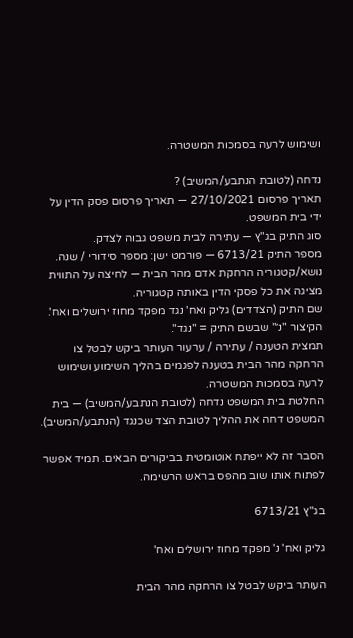ושימוש לרעה בסמכות המשטרה.

נדחה (לטובת הנתבע/המשיב) ?
תאריך פרסום 27/10/2021 — תאריך פרסום פסק הדין על ידי בית המשפט.
סוג התיק בג"ץ — עתירה לבית משפט גבוה לצדק.
מספר התיק 6713/21 — פורמט ישן: מספר סידורי / שנה.
נושא/קטגוריה הרחקת אדם מהר הבית — לחיצה על התווית מציגה את כל פסקי הדין באותה קטגוריה.
שם התיק (הצדדים) גליק ואח' נגד מפקד מחוז ירושלים ואח'. הקיצור "נ׳" שבשם התיק = "נגד".
תמצית הטענה / עתירה / ערעור העותר ביקש לבטל צו הרחקה מהר הבית בטענה לפגמים בהליך השימוע ושימוש לרעה בסמכות המשטרה.
החלטת בית המשפט נדחה (לטובת הנתבע/המשיב) — בית המשפט דחה את ההליך לטובת הצד שכנגד (הנתבע/המשיב).

הסבר זה לא ייפתח אוטומטית בביקורים הבאים. תמיד אפשר לפתוח אותו שוב מהפס בראש הרשימה.

בג"ץ 6713/21

גליק ואח' נ' מפקד מחוז ירושלים ואח'

העותר ביקש לבטל צו הרחקה מהר הבית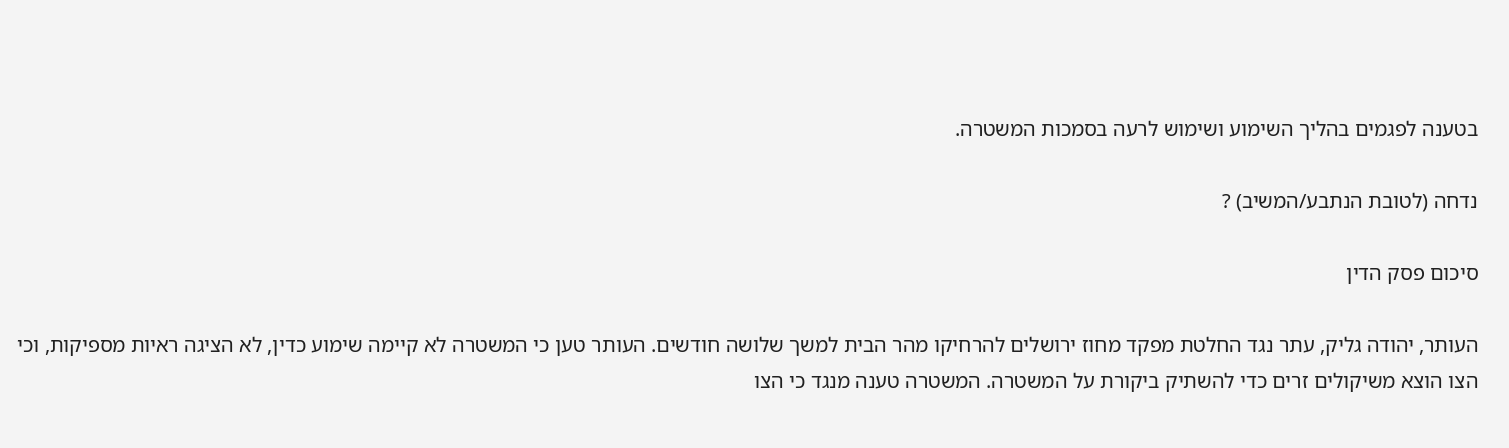בטענה לפגמים בהליך השימוע ושימוש לרעה בסמכות המשטרה.

נדחה (לטובת הנתבע/המשיב) ?

סיכום פסק הדין

העותר, יהודה גליק, עתר נגד החלטת מפקד מחוז ירושלים להרחיקו מהר הבית למשך שלושה חודשים. העותר טען כי המשטרה לא קיימה שימוע כדין, לא הציגה ראיות מספיקות, וכי הצו הוצא משיקולים זרים כדי להשתיק ביקורת על המשטרה. המשטרה טענה מנגד כי הצו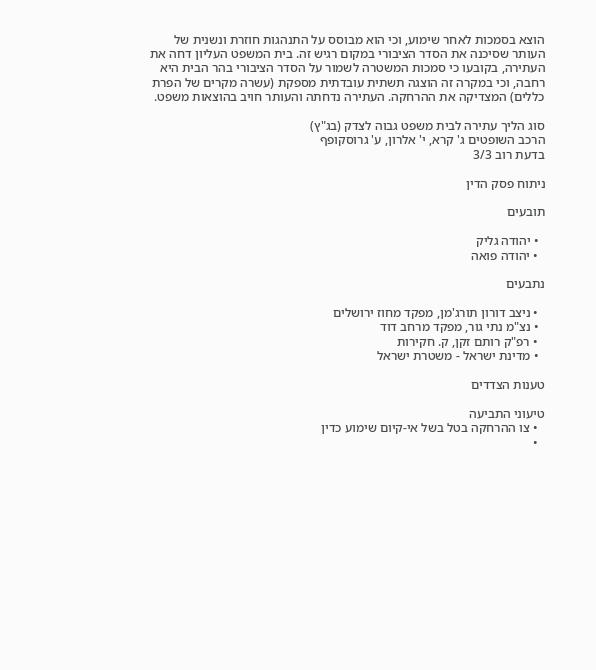הוצא בסמכות לאחר שימוע, וכי הוא מבוסס על התנהגות חוזרת ונשנית של העותר שסיכנה את הסדר הציבורי במקום רגיש זה. בית המשפט העליון דחה את העתירה, בקובעו כי סמכות המשטרה לשמור על הסדר הציבורי בהר הבית היא רחבה, וכי במקרה זה הוצגה תשתית עובדתית מספקת (עשרה מקרים של הפרת כללים) המצדיקה את ההרחקה. העתירה נדחתה והעותר חויב בהוצאות משפט.

סוג הליך עתירה לבית משפט גבוה לצדק (בג"ץ)
הרכב השופטים ג' קרא, י' אלרון, ע' גרוסקופף
בדעת רוב 3/3

ניתוח פסק הדין

תובעים

  • יהודה גליק
  • יהודה פואה

נתבעים

  • ניצב דורון תורג'מן, מפקד מחוז ירושלים
  • נצ"מ נתי גור, מפקד מרחב דוד
  • רפ"ק רותם זקן, ק. חקירות
  • מדינת ישראל - משטרת ישראל

טענות הצדדים

טיעוני התביעה
  • צו ההרחקה בטל בשל אי-קיום שימוע כדין
  •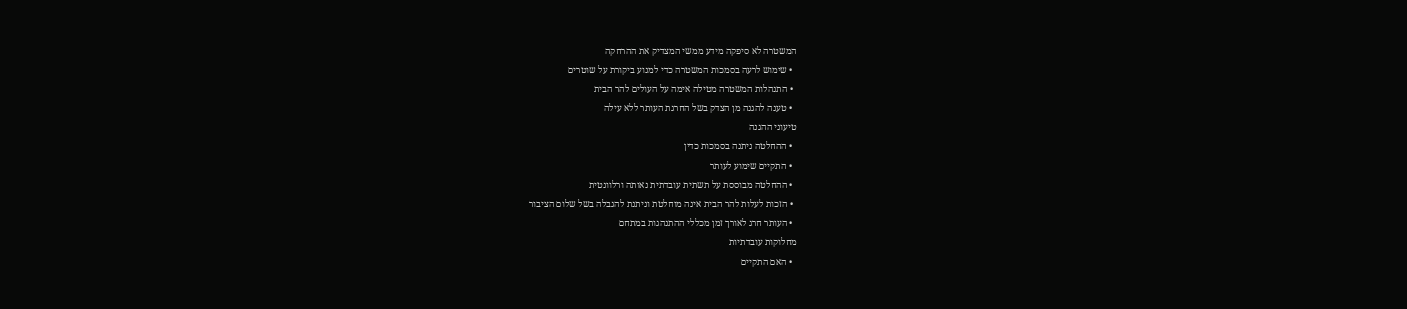המשטרה לא סיפקה מידע ממשי המצדיק את ההרחקה
  • שימוש לרעה בסמכות המשטרה כדי למנוע ביקורת על שוטרים
  • התנהלות המשטרה מטילה אימה על העולים להר הבית
  • טענה להגנה מן הצדק בשל החרגת העותר ללא עילה
טיעוני ההגנה
  • ההחלטה ניתנה בסמכות כדין
  • התקיים שימוע לעותר
  • ההחלטה מבוססת על תשתית עובדתית נאותה ורלוונטית
  • הזכות לעלות להר הבית אינה מוחלטת וניתנת להגבלה בשל שלום הציבור
  • העותר חרג לאורך זמן מכללי ההתנהגות במתחם
מחלוקות עובדתיות
  • האם התקיים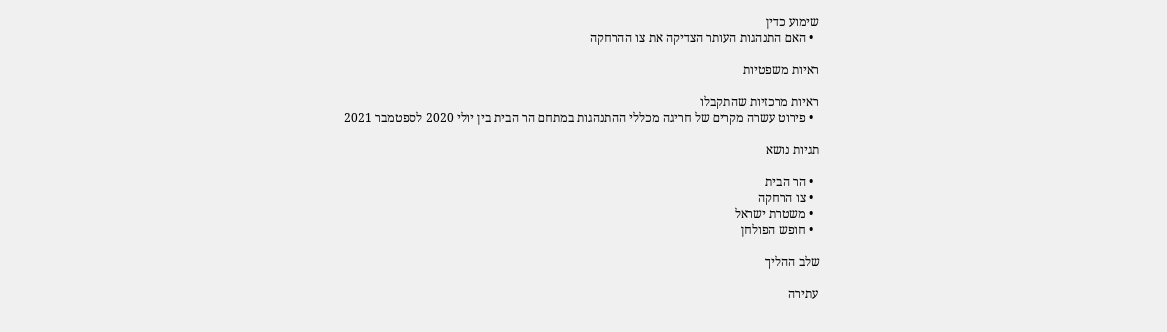שימוע כדין
  • האם התנהגות העותר הצדיקה את צו ההרחקה

ראיות משפטיות

ראיות מרכזיות שהתקבלו
  • פירוט עשרה מקרים של חריגה מכללי ההתנהגות במתחם הר הבית בין יולי 2020 לספטמבר 2021

תגיות נושא

  • הר הבית
  • צו הרחקה
  • משטרת ישראל
  • חופש הפולחן

שלב ההליך

עתירה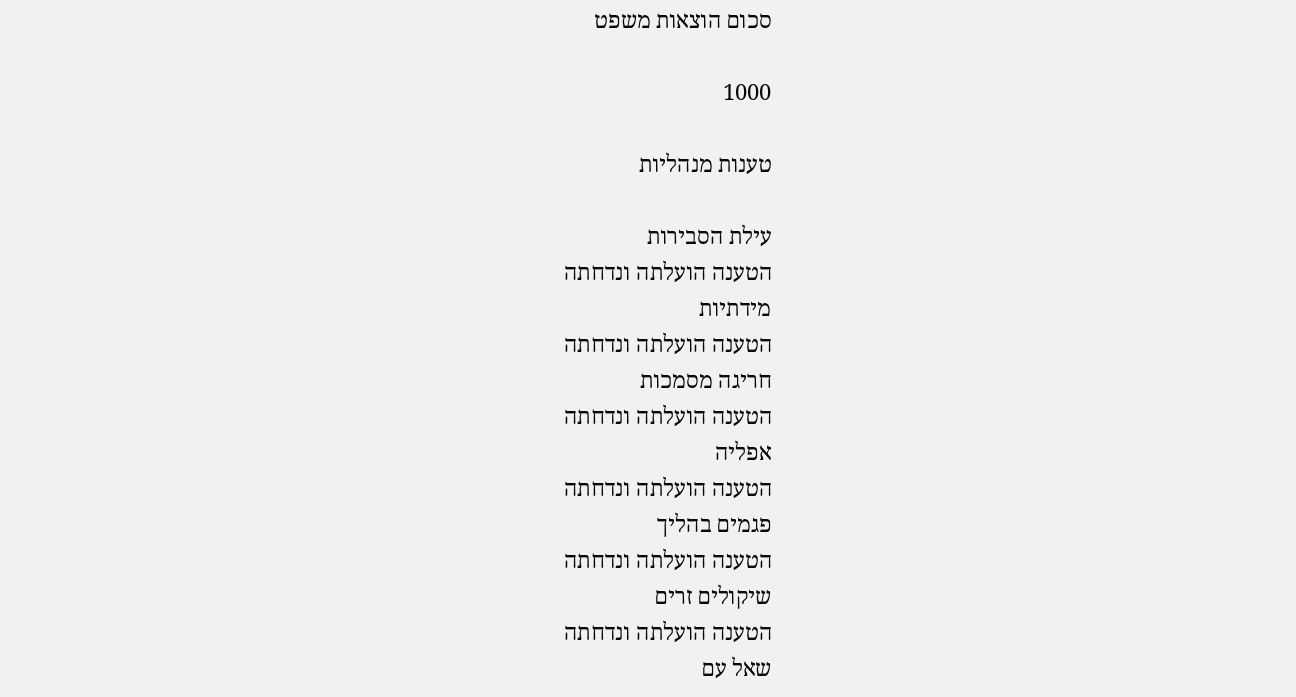סכום הוצאות משפט

1000

טענות מנהליות

עילת הסבירות
הטענה הועלתה ונדחתה
מידתיות
הטענה הועלתה ונדחתה
חריגה מסמכות
הטענה הועלתה ונדחתה
אפליה
הטענה הועלתה ונדחתה
פגמים בהליך
הטענה הועלתה ונדחתה
שיקולים זרים
הטענה הועלתה ונדחתה
שאל עם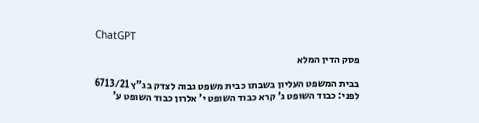ChatGPT

פסק הדין המלא

בבית המשפט העליון בשבתו כבית משפט גבוה לצדק בג"ץ 6713/21 לפני: כבוד השופט ג' קרא כבוד השופט י' אלרון כבוד השופט ע'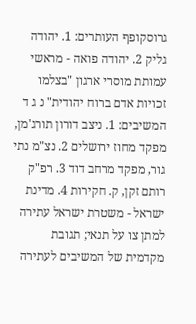גרוסקופף העותרים: 1. יהודה גליק 2. יהודה פואה - מראשי עמותת מוסרי ארגון "בצלמו זכויות אדם ברוח יהודית" נ ג ד המשיבים: 1. ניצב דורון תורג'מן, מפקד מחוז ירושלים 2. נצ"מ נתי גור, מפקד מרחב דוד 3. רפ"ק רותם זקן, ק. חקירות 4. מדינת ישראל - משטרת ישראל עתירה למתן צו על תנאי; תגובת מקדמית של המשיבים לעתירה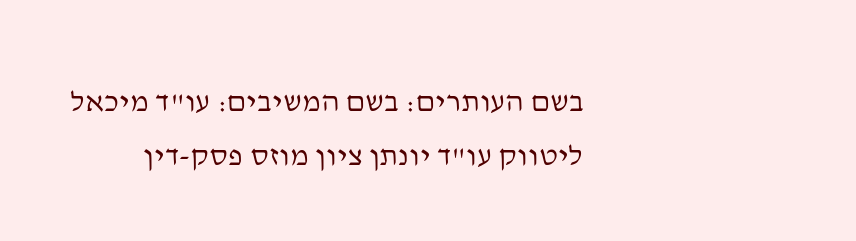בשם העותרים: בשם המשיבים: עו"ד מיכאל ליטווק עו"ד יונתן ציון מוזס פסק-דין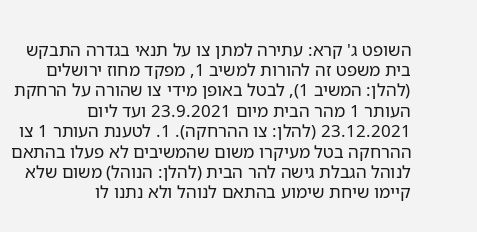השופט ג' קרא: עתירה למתן צו על תנאי בגדרה התבקש בית משפט זה להורות למשיב 1, מפקד מחוז ירושלים (להלן: המשיב 1), לבטל באופן מידי צו שהורה על הרחקת העותר 1 מהר הבית מיום 23.9.2021 ועד ליום 23.12.2021 (להלן: צו ההרחקה). 1. לטענת העותר 1 צו ההרחקה בטל מעיקרו משום שהמשיבים לא פעלו בהתאם לנוהל הגבלת גישה להר הבית (להלן: הנוהל) משום שלא קיימו שיחת שימוע בהתאם לנוהל ולא נתנו לו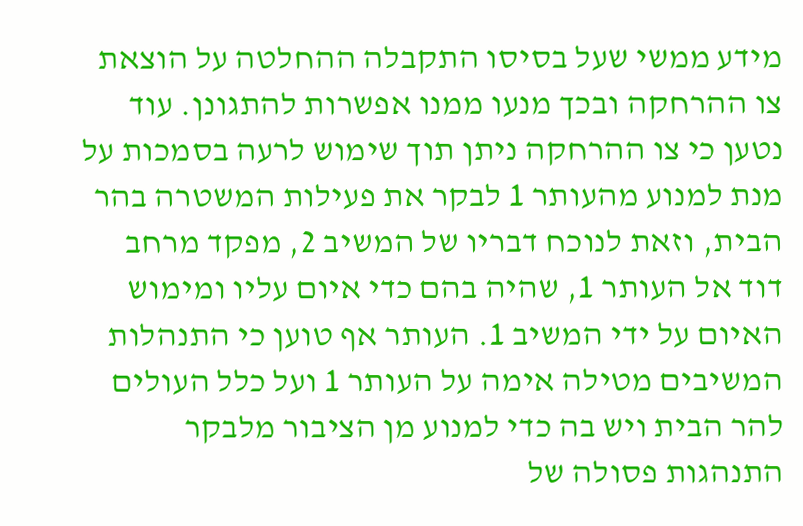מידע ממשי שעל בסיסו התקבלה ההחלטה על הוצאת צו ההרחקה ובכך מנעו ממנו אפשרות להתגונן. עוד נטען כי צו ההרחקה ניתן תוך שימוש לרעה בסמכות על מנת למנוע מהעותר 1 לבקר את פעילות המשטרה בהר הבית, וזאת לנוכח דבריו של המשיב 2, מפקד מרחב דוד אל העותר 1, שהיה בהם כדי איום עליו ומימוש האיום על ידי המשיב 1. העותר אף טוען כי התנהלות המשיבים מטילה אימה על העותר 1 ועל כלל העולים להר הבית ויש בה כדי למנוע מן הציבור מלבקר התנהגות פסולה של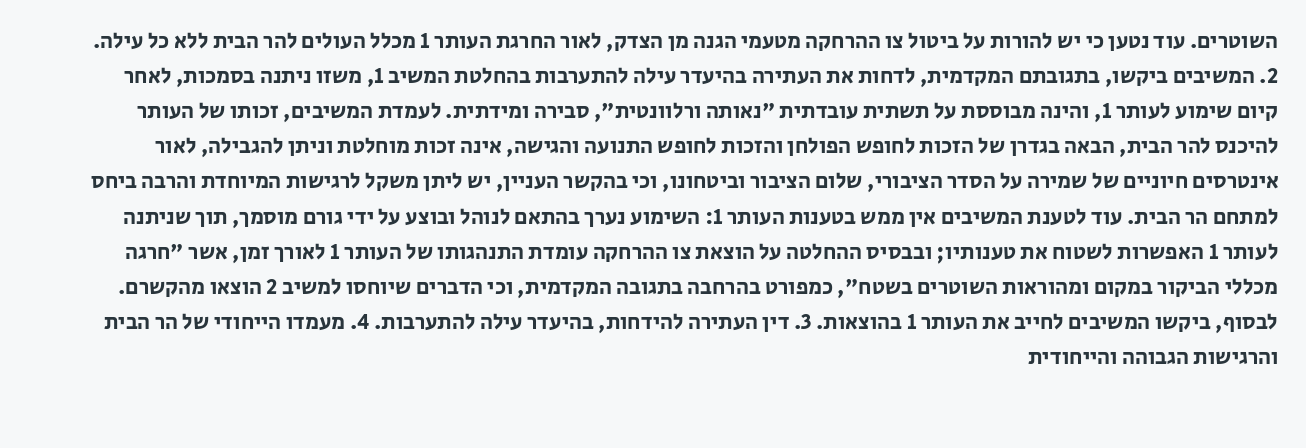השוטרים. עוד נטען כי יש להורות על ביטול צו ההרחקה מטעמי הגנה מן הצדק, לאור החרגת העותר 1 מכלל העולים להר הבית ללא כל עילה. 2. המשיבים ביקשו, בתגובתם המקדמית, לדחות את העתירה בהיעדר עילה להתערבות בהחלטת המשיב 1, משזו ניתנה בסמכות, לאחר קיום שימוע לעותר 1, והינה מבוססת על תשתית עובדתית "נאותה ורלוונטית", סבירה ומידתית. לעמדת המשיבים, זכותו של העותר להיכנס להר הבית, הבאה בגדרן של הזכות לחופש הפולחן והזכות לחופש התנועה והגישה, אינה זכות מוחלטת וניתן להגבילה, לאור אינטרסים חיוניים של שמירה על הסדר הציבורי, שלום הציבור וביטחונו, וכי בהקשר העניין, יש ליתן משקל לרגישות המיוחדת והרבה ביחס למתחם הר הבית. עוד לטענת המשיבים אין ממש בטענות העותר 1: השימוע נערך בהתאם לנוהל ובוצע על ידי גורם מוסמך, תוך שניתנה לעותר 1 האפשרות לשטוח את טענותיו; ובבסיס ההחלטה על הוצאת צו ההרחקה עומדת התנהגותו של העותר 1 לאורך זמן, אשר "חרגה מכללי הביקור במקום ומהוראות השוטרים בשטח", כמפורט בהרחבה בתגובה המקדמית, וכי הדברים שיוחסו למשיב 2 הוצאו מהקשרם. לבסוף, ביקשו המשיבים לחייב את העותר 1 בהוצאות. 3. דין העתירה להידחות, בהיעדר עילה להתערבות. 4. מעמדו הייחודי של הר הבית והרגישות הגבוהה והייחודית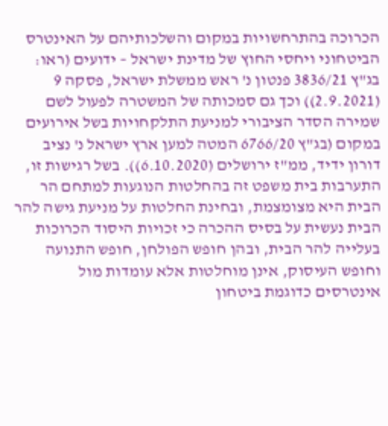הכרוכה בהתרחשויות במקום והשלכותיהם על האינטרס הביטחוני ויחסי החוץ של מדינת ישראל – ידועים (ראו: בג"ץ 3836/21 פנטון נ' ראש ממשלת ישראל, פסקה 9 (2.9.2021)) וכך גם סמכותה של המשטרה לפעול לשם שמירה הסדר הציבורי למניעת התלקחויות בשל אירועים במקום (בג"ץ 6766/20 המטה למען ארץ ישראל נ' נציב דורון ידיד, ממ"ז ירושלים (6.10.2020)). בשל רגישות זו, התערבות בית משפט זה בהחלטות הנוגעות למתחם הר הבית היא מצומצמת, ובחינת החלטות על מניעת גישה להר הבית נעשית על בסיס ההכרה כי זכויות היסוד הכרוכות בעלייה להר הבית, ובהן חופש הפולחן, חופש התנועה וחופש העיסוק, אינן מוחלטות אלא עומדות מול אינטרסים כדוגמת ביטחון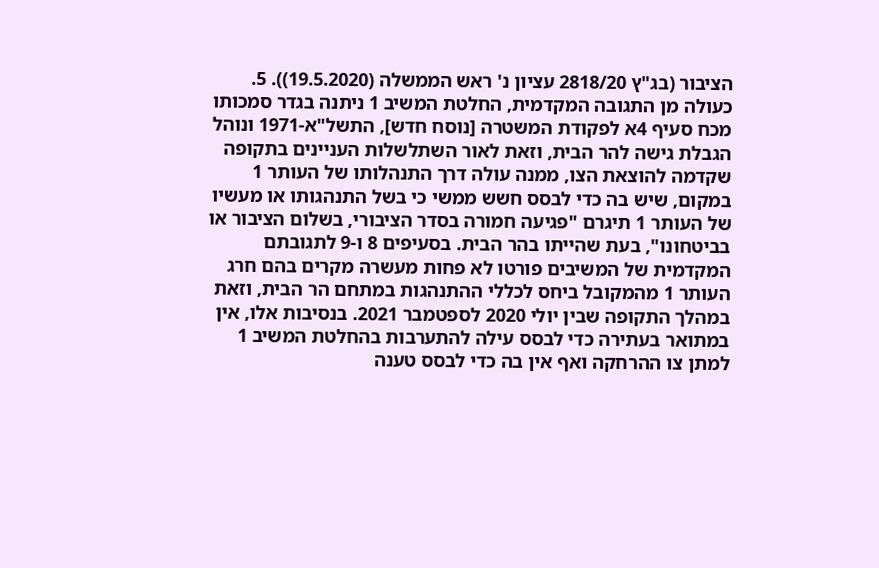הציבור (בג"ץ 2818/20 עציון נ' ראש הממשלה (19.5.2020)). 5. כעולה מן התגובה המקדמית, החלטת המשיב 1 ניתנה בגדר סמכותו מכח סעיף 4א לפקודת המשטרה [נוסח חדש], התשל"א-1971 ונוהל הגבלת גישה להר הבית, וזאת לאור השתלשלות העניינים בתקופה שקדמה להוצאת הצו, ממנה עולה דרך התנהלותו של העותר 1 במקום, שיש בה כדי לבסס חשש ממשי כי בשל התנהגותו או מעשיו של העותר 1 תיגרם "פגיעה חמורה בסדר הציבורי, בשלום הציבור או בביטחונו", בעת שהייתו בהר הבית. בסעיפים 8 ו-9 לתגובתם המקדמית של המשיבים פורטו לא פחות מעשרה מקרים בהם חרג העותר 1 מהמקובל ביחס לכללי ההתנהגות במתחם הר הבית, וזאת במהלך התקופה שבין יולי 2020 לספטמבר 2021. בנסיבות אלו, אין במתואר בעתירה כדי לבסס עילה להתערבות בהחלטת המשיב 1 למתן צו ההרחקה ואף אין בה כדי לבסס טענה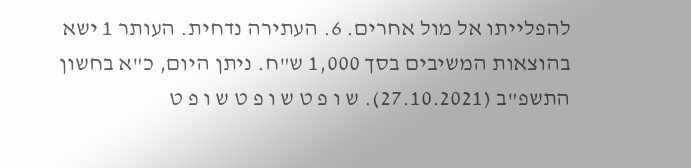להפלייתו אל מול אחרים. 6. העתירה נדחית. העותר 1 ישא בהוצאות המשיבים בסך 1,000 ש"ח. ניתן היום, כ"א בחשון התשפ"ב (27.10.2021). ש ו פ ט ש ו פ ט ש ו פ ט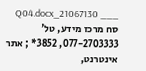___ 21067130_Q04.docx סח מרכז מידע, טל' 077-2703333, 3852* ; אתר אינטרנט,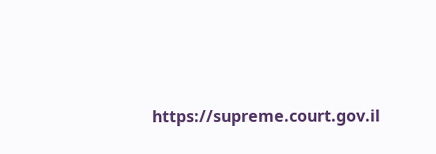https://supreme.court.gov.il